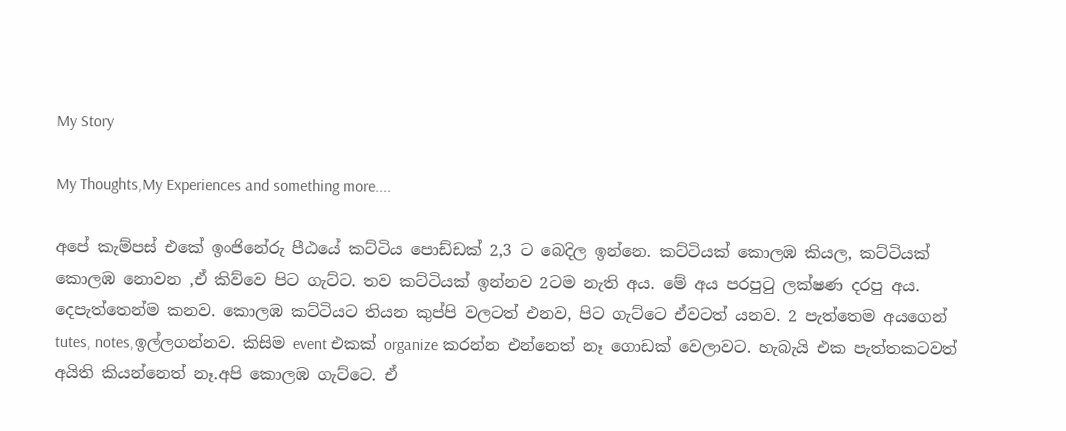My Story

My Thoughts,My Experiences and something more....

අපේ කැම්පස් එකේ ඉංජිනේරු පීඨයේ කට්ටිය පොඩ්ඩක් 2,3 ට බෙදිල ඉන්නෙ. කට්ටියක් කොලඹ කියල, කට්ටියක් කොලඹ නොවන ,ඒ කිව්වෙ පිට ගැට්ට. තව කට්ටියක් ඉන්නව 2ටම නැති අය. මේ අය පරපු‍ටු ලක්ෂණ දරපු අය. දෙපැත්තෙන්ම කනව. කොලඹ කට්ටියට තියන කුප්පි වලටත් එනව, පිට ගැට්ටෙ ඒවටත් යනව. 2 පැත්තෙම අයගෙන් tutes, notes,ඉල්ලගන්නව. කිසිම event එකක් organize කරන්න එන්නෙත් නෑ ගොඩක් වෙලාවට. හැබැයි එක පැත්තකටවත් අයිති කියන්නෙත් නෑ.අපි කොලඹ ගැට්ටෙ. ඒ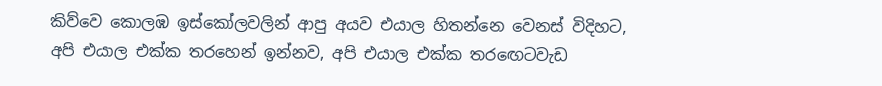කිව්වෙ කොලඹ ඉස්කෝලවලින් ආපු අයව එයාල හිතන්නෙ වෙනස් විදිහට, අපි එයාල එක්ක තරහෙන් ඉන්නව, අපි එයාල එක්ක තර‍ඟෙටවැඩ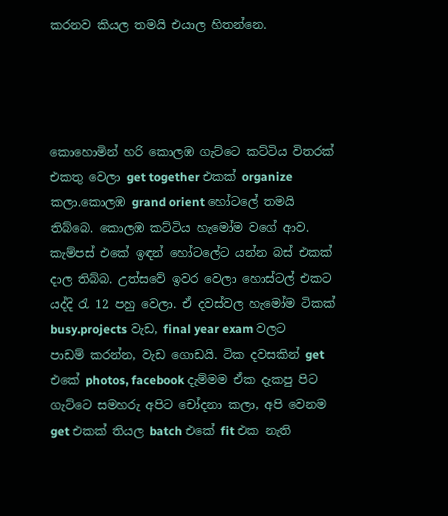කරනව කියල තමයි එයාල හිතන්නෙ.




කොහොමින් හරි කොලඹ ගැට්ටෙ කට්ටිය විතරක් එකතු වෙලා get together එකක් organize කලා.කොලඹ grand orient හෝටලේ තමයි තිබ්බෙ. කොලඹ කට්ටිය හැමෝම වගේ ආව. කැම්පස් එකේ ඉඳන් හෝටලේට යන්න බස් එකක් දාල තිබ්බ. උත්සවේ ඉවර වෙලා හොස්ටල් එකට යද්දි ‍රැ 12 පහු වෙලා. ඒ දවස්වල හැමෝම ටිකක් busy.projects වැඩ, final year exam වලට පාඩම් කරන්න, වැඩ ගොඩයි. ටික දවසකින් get එකේ photos, facebook දැම්මම ඒක දැකපු පිට ගැට්ටෙ සමහරු අපිට චෝදනා කලා, අපි වෙනම get එකක් තියල batch එකේ fit එක නැති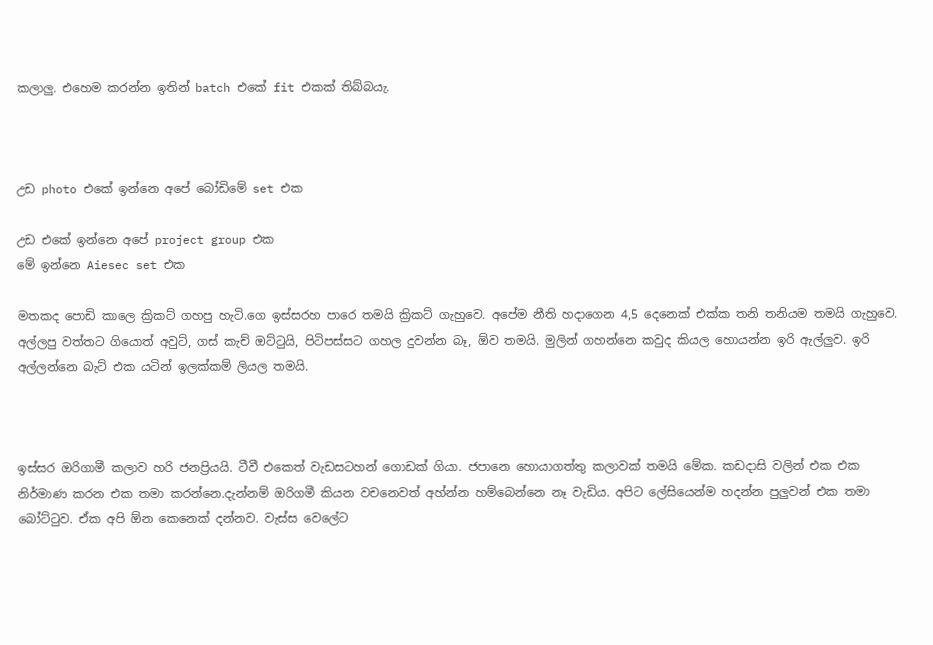කලාලු. එහෙම කරන්න ඉතින් batch එකේ fit එකක් තිබ්බයැ.



උඩ photo එකේ ඉන්නෙ අපේ බෝඩිමේ set එක

උඩ එකේ ඉන්නෙ අපේ project group එක
මේ ඉන්නෙ Aiesec set එක

මතකද පොඩි කාලෙ ක්‍රිකට් ගහපු හැටි.ගෙ ඉස්සරහ පාරෙ තමයි ක්‍රිකට් ගැහුවෙ. අපේම නීති හදාගෙන 4,5 දෙනෙක් එක්ක තනි තනියම තමයි ගැහුවෙ. අල්ලපු වත්තට ගියොත් අවුට්, ගස් කැච් ඔට්‍ටුයි, පිටිපස්සට ගහල දුවන්න බෑ, ඕව තමයි. මුලින් ගහන්නෙ කවුද කියල හොයන්න ඉරි ඇල්ලුව. ඉරි අල්ලන්නෙ බැට් එක යටින් ඉලක්කම් ලියල තමයි.



ඉස්සර ඔරිගාමී කලාව හරි ජනප්‍රියයි. ටීවී එකෙත් වැඩසටහන් ගොඩක් ගියා. ජපානෙ හොයාගත්තු කලාවක් තමයි මේක. කඩදාසි වලින් එක එක නිර්මාණ කරන එක තමා කරන්නෙ.දැන්නම් ඔරිගමී කියන වචනෙවත් අහ්න්න හම්බෙන්නෙ නෑ වැඩිය. අපිට ලේසියෙන්ම හදන්න පුලුවන් එක තමා බෝට්‍ටුව. ඒක අපි ඕන කෙනෙක් දන්නව. වැස්ස වෙලේට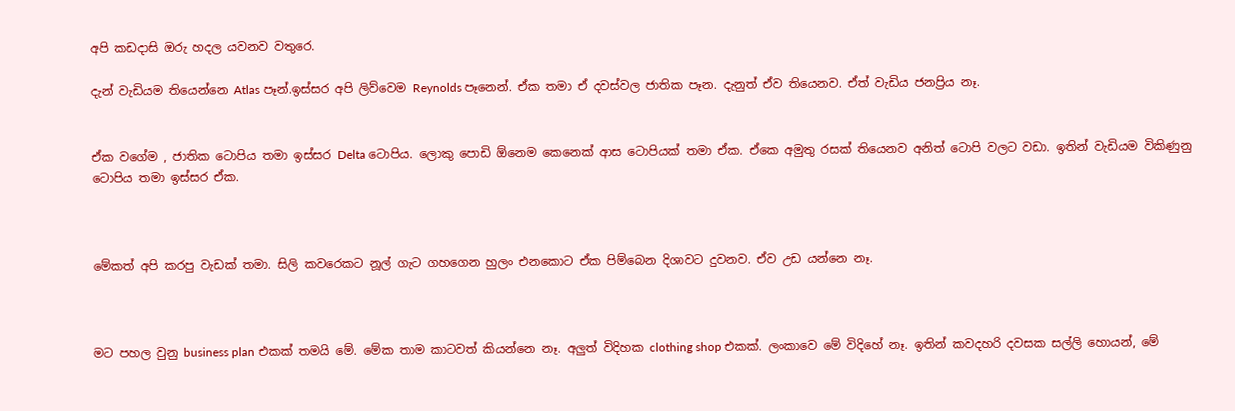අපි කඩදාසි ඔරු හදල යවනව වතුරෙ.

දැන් වැඩියම තියෙන්නෙ Atlas පෑන්.ඉස්සර අපි ලිව්වෙම Reynolds පෑනෙන්. ඒක තමා ඒ දවස්වල ජාතික පෑන. දැනුත් ඒව තියෙනව. ඒත් වැඩිය ජනප්‍රිය නෑ.


ඒක වගේම , ජාතික ටොපිය තමා ඉස්සර Delta ටොපිය. ලොකු පොඩි ඕනෙම කෙනෙක් ආස ටොපියක් තමා ඒක. ඒකෙ අමුතු රසක් තියෙනව අනිත් ටොපි වලට වඩා. ඉතින් වැඩියම විකිණුනු ටොපිය තමා ඉස්සර ඒක.



මේකත් අපි කරපු වැඩක් තමා. සිලි කවරෙකට නූල් ගැට ගහගෙන හුලං එනකොට ඒක පිම්බෙන දිශාවට දුවනව. ඒව උඩ යන්නෙ නෑ.



මට පහල වුනු business plan එකක් තමයි මේ. මේක තාම කාටවත් කියන්නෙ නෑ. අලුත් විදිහක clothing shop එකක්. ලංකාවෙ මේ විදිහේ නෑ. ඉතින් කවදහරි දවසක සල්ලි හොයන්, මේ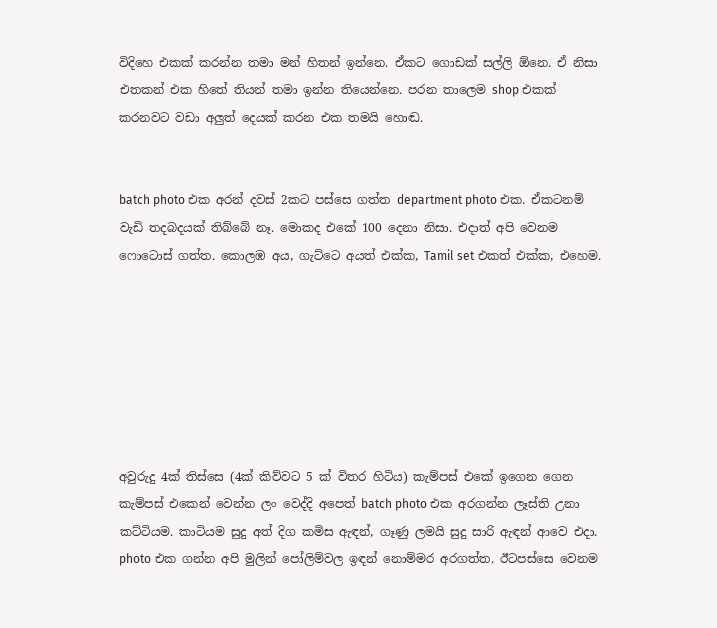විදිහෙ එකක් කරන්න තමා මන් හිතන් ඉන්නෙ. ඒකට ගොඩක් සල්ලි ඕනෙ. ඒ නිසා එතකන් එක හිතේ තියන් තමා ඉන්න තියෙන්නෙ. පරන තාලෙම shop එකක් කරනවට වඩා අලුත් දෙයක් කරන එක තමයි හොඬ.


batch photo එක අරන් දවස් 2කට පස්සෙ ගත්ත department photo එක. ඒකටනම් වැඩි තදබදයක් තිබ්බේ නෑ. මොකද එකේ 100 දෙනා නිසා. එදාත් අපි වෙනම ෆොටොස් ගත්ත. කොලඹ අය, ගැට්ටෙ අයත් එක්ක, Tamil set එකත් එක්ක, එහෙම.







අවුරුදු 4ක් තිස්සෙ (4ක් කිව්වට 5 ක් විතර හිටිය) කැම්පස් එකේ ඉගෙන ගෙන කැම්පස් එකෙන් වෙන්න ලං වෙද්දි අපෙත් batch photo එක අරගන්න ලෑස්ති උනා කට්ටියම. කාටියම සුදු අත් දිග කමිස ඇඳන්, ගෑණු ලමයි සුදු සාරි ඇඳන් ආවෙ එදා. photo එක ගන්න අපි මුලින් පෝලිම්වල ඉඳන් නොම්මර අරගත්ත. ඊටපස්සෙ වෙනම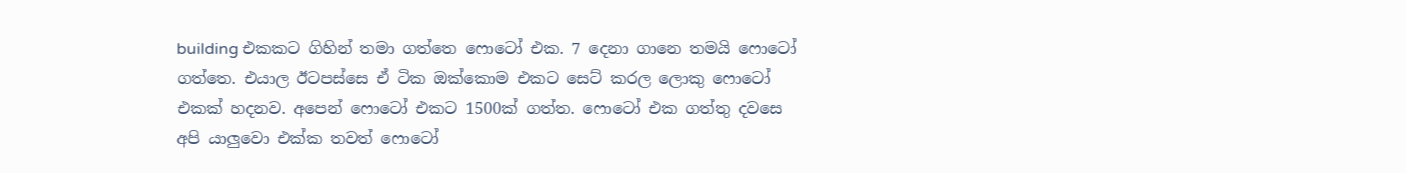building එකකට ගිහින් තමා ගත්තෙ ෆොටෝ එක. 7 දෙනා ගානෙ තමයි ෆොටෝ ගත්තෙ. එයාල ඊටපස්සෙ ඒ ටික ඔක්කොම එකට සෙට් කරල ලොකු ෆොටෝ එකක් හදනව. අපෙන් ෆොටෝ එකට 1500ක් ගත්ත. ෆොටෝ එක ගත්තු දවසෙ අපි යාලුවො එක්ක තවත් ෆොටෝ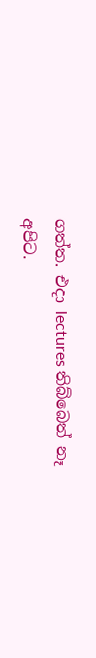ගත්ත. එදා lectures තිබ්බෙත් නෑ අපිට.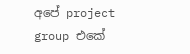අපේ project group එකේ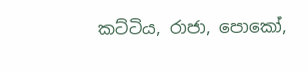කට්ටිය, රාජා, පොකෝ,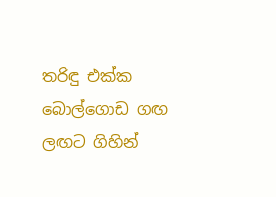තරිඳු එක්ක බොල්ගොඩ ගඟ ලඟට ගිහින්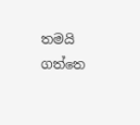තමයි ගත්තෙ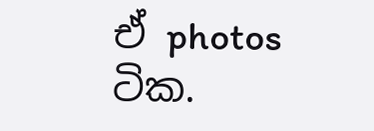ඒ photos ටික.